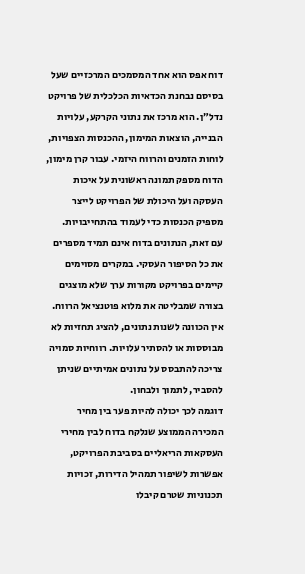דוח אפס הוא אחד המסמכים המרכזיים שעל בסיסם נבחנת הכדאיות הכלכלית של פרויקט נדל״ן. הוא מרכז את נתוני הקרקע, עלויות הבנייה, הוצאות המימון, ההכנסות הצפויות, לוחות הזמנים והרווח היזמי. עבור קרן מימון, הדוח מספק תמונה ראשונית על איכות העסקה ועל היכולת של הפרויקט לייצר מספיק הכנסות כדי לעמוד בהתחייבויות.
עם זאת, הנתונים בדוח אינם תמיד מספרים את כל הסיפור העסקי. במקרים מסוימים קיימים בפרויקט מקורות ערך שלא מוצגים בצורה שמבליטה את מלוא פוטנציאל הרווח. אין הכוונה לשנות נתונים, להציג תחזיות לא מבוססות או להסתיר עלויות. רווחיות סמויה צריכה להתבסס על נתונים אמיתיים שניתן להסביר, לתמוך ולבחון.
דוגמה לכך יכולה להיות פער בין מחיר המכירה הממוצע שנלקח בדוח לבין מחירי העסקאות הריאליים בסביבת הפרויקט, אפשרות לשיפור תמהיל הדירות, זכויות תכנוניות שטרם קיבלו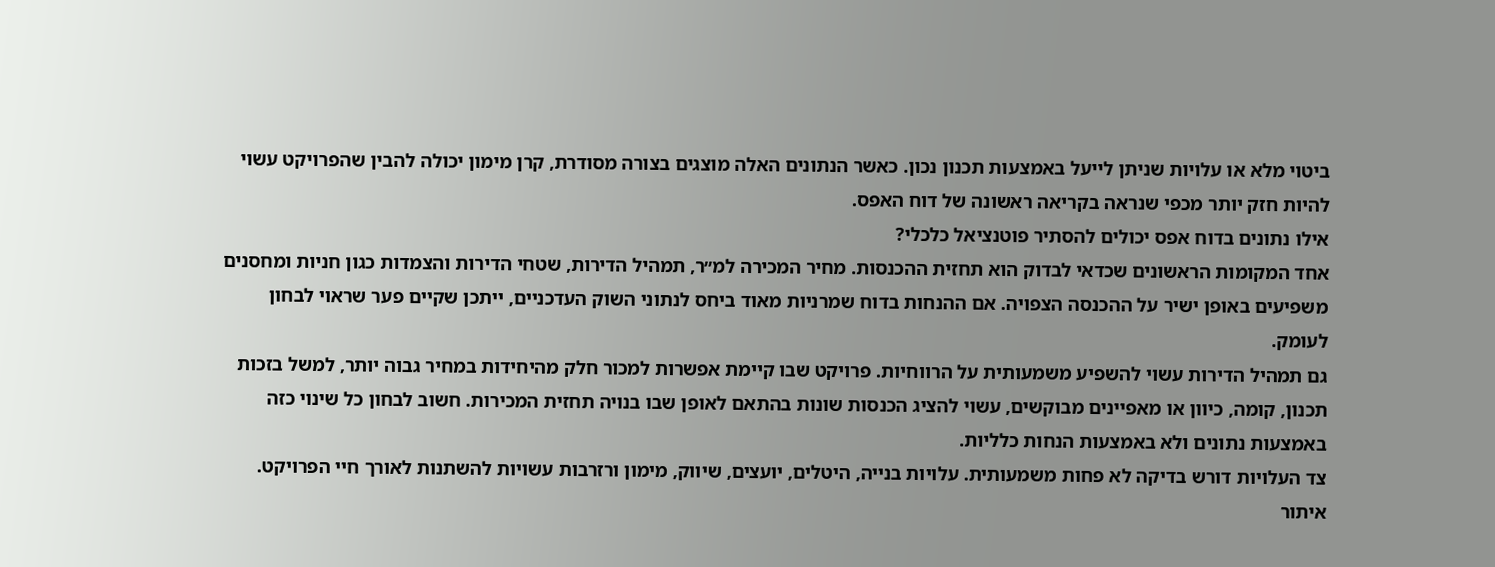ביטוי מלא או עלויות שניתן לייעל באמצעות תכנון נכון. כאשר הנתונים האלה מוצגים בצורה מסודרת, קרן מימון יכולה להבין שהפרויקט עשוי להיות חזק יותר מכפי שנראה בקריאה ראשונה של דוח האפס.
אילו נתונים בדוח אפס יכולים להסתיר פוטנציאל כלכלי?
אחד המקומות הראשונים שכדאי לבדוק הוא תחזית ההכנסות. מחיר המכירה למ״ר, תמהיל הדירות, שטחי הדירות והצמדות כגון חניות ומחסנים משפיעים באופן ישיר על ההכנסה הצפויה. אם ההנחות בדוח שמרניות מאוד ביחס לנתוני השוק העדכניים, ייתכן שקיים פער שראוי לבחון לעומק.
גם תמהיל הדירות עשוי להשפיע משמעותית על הרווחיות. פרויקט שבו קיימת אפשרות למכור חלק מהיחידות במחיר גבוה יותר, למשל בזכות תכנון, קומה, כיוון או מאפיינים מבוקשים, עשוי להציג הכנסות שונות בהתאם לאופן שבו בנויה תחזית המכירות. חשוב לבחון כל שינוי כזה באמצעות נתונים ולא באמצעות הנחות כלליות.
צד העלויות דורש בדיקה לא פחות משמעותית. עלויות בנייה, היטלים, יועצים, שיווק, מימון ורזרבות עשויות להשתנות לאורך חיי הפרויקט. איתור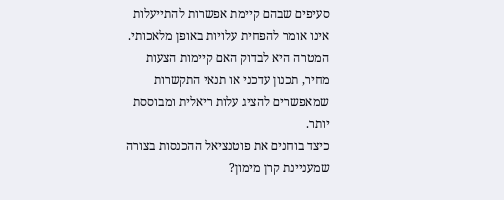סעיפים שבהם קיימת אפשרות להתייעלות אינו אומר להפחית עלויות באופן מלאכותי. המטרה היא לבדוק האם קיימות הצעות מחיר, תכנון עדכני או תנאי התקשרות שמאפשרים להציג עלות ריאלית ומבוססת יותר.
כיצד בוחנים את פוטנציאל ההכנסות בצורה שמעניינת קרן מימון?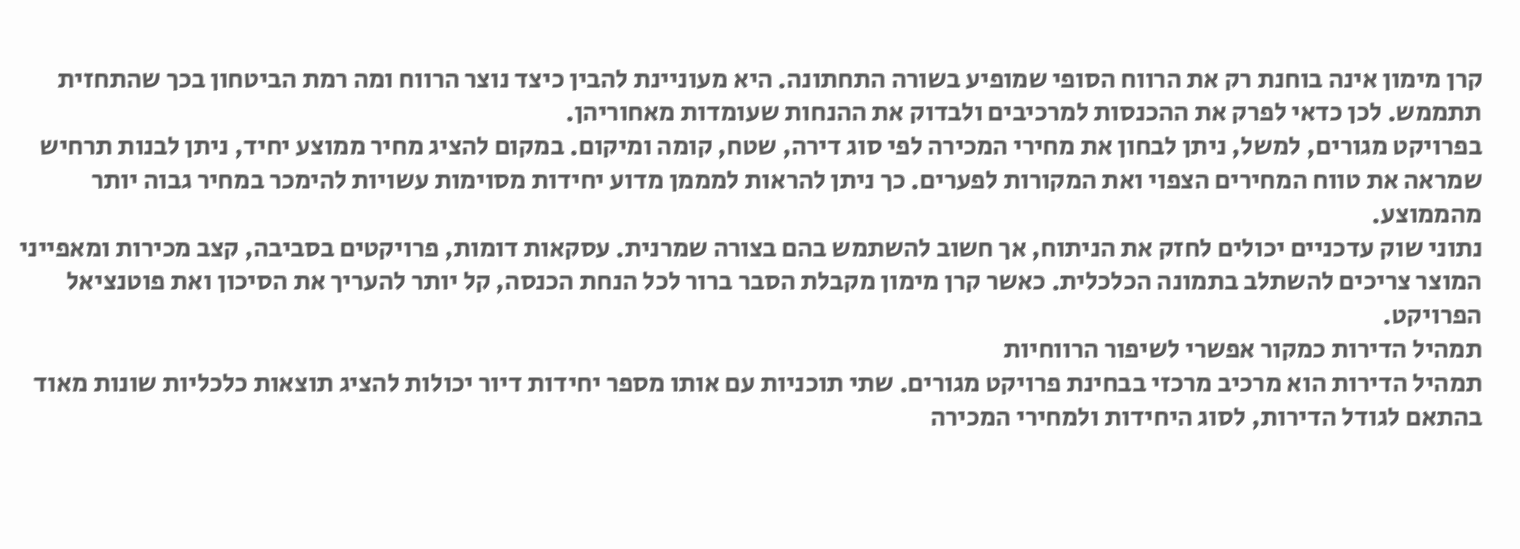קרן מימון אינה בוחנת רק את הרווח הסופי שמופיע בשורה התחתונה. היא מעוניינת להבין כיצד נוצר הרווח ומה רמת הביטחון בכך שהתחזית תתממש. לכן כדאי לפרק את ההכנסות למרכיבים ולבדוק את ההנחות שעומדות מאחוריהן.
בפרויקט מגורים, למשל, ניתן לבחון את מחירי המכירה לפי סוג דירה, שטח, קומה ומיקום. במקום להציג מחיר ממוצע יחיד, ניתן לבנות תרחיש שמראה את טווח המחירים הצפוי ואת המקורות לפערים. כך ניתן להראות למממן מדוע יחידות מסוימות עשויות להימכר במחיר גבוה יותר מהממוצע.
נתוני שוק עדכניים יכולים לחזק את הניתוח, אך חשוב להשתמש בהם בצורה שמרנית. עסקאות דומות, פרויקטים בסביבה, קצב מכירות ומאפייני המוצר צריכים להשתלב בתמונה הכלכלית. כאשר קרן מימון מקבלת הסבר ברור לכל הנחת הכנסה, קל יותר להעריך את הסיכון ואת פוטנציאל הפרויקט.
תמהיל הדירות כמקור אפשרי לשיפור הרווחיות
תמהיל הדירות הוא מרכיב מרכזי בבחינת פרויקט מגורים. שתי תוכניות עם אותו מספר יחידות דיור יכולות להציג תוצאות כלכליות שונות מאוד בהתאם לגודל הדירות, לסוג היחידות ולמחירי המכירה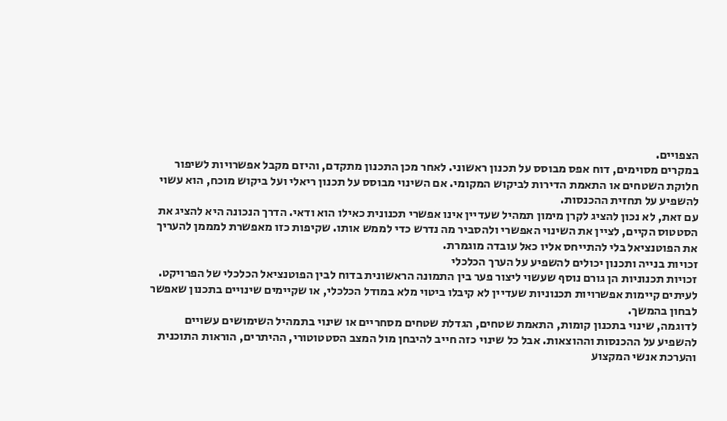הצפויים.
במקרים מסוימים, דוח אפס מבוסס על תכנון ראשוני. לאחר מכן התכנון מתקדם, והיזם מקבל אפשרויות לשיפור חלוקת השטחים או התאמת הדירות לביקוש המקומי. אם השינוי מבוסס על תכנון ריאלי ועל ביקוש מוכח, הוא עשוי להשפיע על תחזית ההכנסות.
עם זאת, לא נכון להציג לקרן מימון תמהיל שעדיין אינו אפשרי תכנונית כאילו הוא ודאי. הדרך הנכונה היא להציג את הסטטוס הקיים, לציין את השינוי האפשרי ולהסביר מה נדרש כדי לממש אותו. שקיפות כזו מאפשרת למממן להעריך את הפוטנציאל בלי להתייחס אליו כאל עובדה מוגמרת.
זכויות בנייה ותכנון יכולים להשפיע על הערך הכלכלי
זכויות תכנוניות הן גורם נוסף שעשוי ליצור פער בין התמונה הראשונית בדוח לבין הפוטנציאל הכלכלי של הפרויקט. לעיתים קיימות אפשרויות תכנוניות שעדיין לא קיבלו ביטוי מלא במודל הכלכלי, או שקיימים שינויים בתכנון שאפשר לבחון בהמשך.
לדוגמה, שינוי בתכנון קומות, התאמת שטחים, הגדלת שטחים מסחריים או שינוי בתמהיל השימושים עשויים להשפיע על ההכנסות וההוצאות. אבל כל שינוי כזה חייב להיבחן מול המצב הסטטוטורי, ההיתרים, הוראות התוכנית והערכת אנשי המקצוע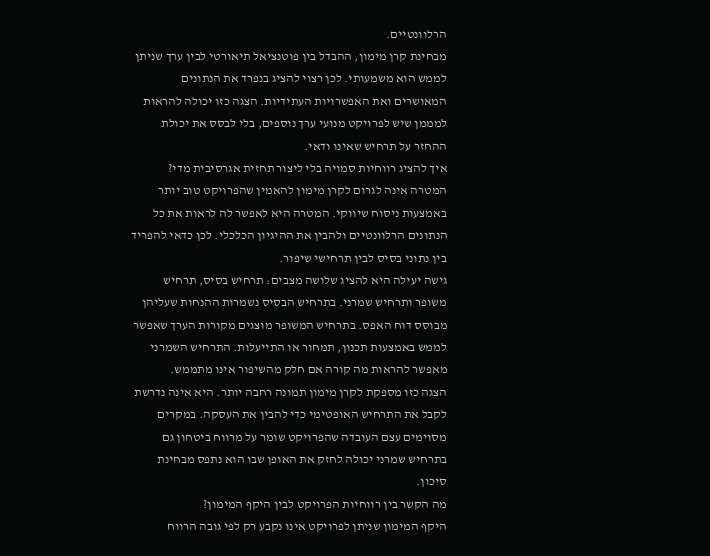הרלוונטיים.
מבחינת קרן מימון, ההבדל בין פוטנציאל תיאורטי לבין ערך שניתן לממש הוא משמעותי. לכן רצוי להציג בנפרד את הנתונים המאושרים ואת האפשרויות העתידיות. הצגה כזו יכולה להראות למממן שיש לפרויקט מנועי ערך נוספים, בלי לבסס את יכולת ההחזר על תרחיש שאינו ודאי.
איך להציג רווחיות סמויה בלי ליצור תחזית אגרסיבית מדי?
המטרה אינה לגרום לקרן מימון להאמין שהפרויקט טוב יותר באמצעות ניסוח שיווקי. המטרה היא לאפשר לה לראות את כל הנתונים הרלוונטיים ולהבין את ההיגיון הכלכלי. לכן כדאי להפריד בין נתוני בסיס לבין תרחישי שיפור.
גישה יעילה היא להציג שלושה מצבים: תרחיש בסיס, תרחיש משופר ותרחיש שמרני. בתרחיש הבסיס נשמרות ההנחות שעליהן מבוסס דוח האפס. בתרחיש המשופר מוצגים מקורות הערך שאפשר לממש באמצעות תכנון, תמחור או התייעלות. התרחיש השמרני מאפשר להראות מה קורה אם חלק מהשיפור אינו מתממש.
הצגה כזו מספקת לקרן מימון תמונה רחבה יותר. היא אינה נדרשת לקבל את התרחיש האופטימי כדי להבין את העסקה. במקרים מסוימים עצם העובדה שהפרויקט שומר על מרווח ביטחון גם בתרחיש שמרני יכולה לחזק את האופן שבו הוא נתפס מבחינת סיכון.
מה הקשר בין רווחיות הפרויקט לבין היקף המימון?
היקף המימון שניתן לפרויקט אינו נקבע רק לפי גובה הרווח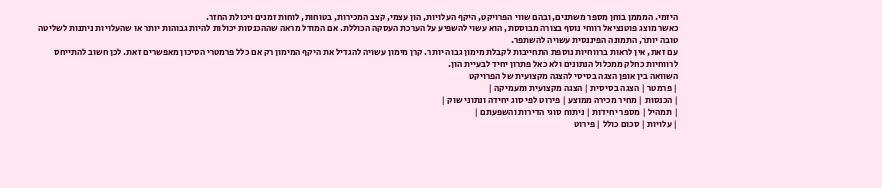היזמי. המממן בוחן מספר משתנים, ובהם שווי הפרויקט, היקף העלויות, הון עצמי, קצב המכירות, בטוחות, לוחות זמנים ויכולת החזר.
כאשר מוצג פוטנציאל רווחי נוסף בצורה מבוססת, הוא עשוי להשפיע על הערכת העסקה הכוללת. אם המודל מראה שההכנסות יכולות להיות גבוהות יותר או שהעלויות ניתנות לשליטה טובה יותר, התמונה הפיננסית עשויה להשתפר.
עם זאת, אין לראות ברווחיות נוספת התחייבות לקבלת מימון גבוה יותר. קרן מימון עשויה להגדיל את היקף המימון רק אם כלל פרמטרי הסיכון מאפשרים זאת. לכן חשוב להתייחס לרווחיות כחלק ממכלול הנתונים ולא כאל פתרון יחיד לבעיית הון.
השוואה בין אופן הצגה בסיסי להצגה מקצועית של הפרויקט
| פרמטר | הצגה בסיסית | הצגה מקצועית ומעמיקה |
| הכנסות | מחיר מכירה ממוצע | פירוט לפי סוג יחידה ונתוני שוק |
| תמהיל | מספר יחידות | ניתוח סוגי הדירות והשפעתם |
| עלויות | סכום כולל | פירוט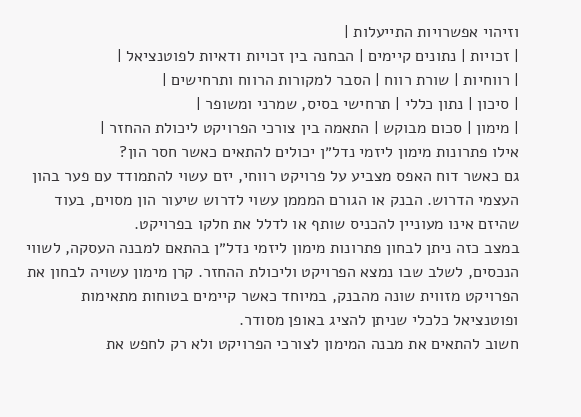וזיהוי אפשרויות התייעלות |
| זכויות | נתונים קיימים | הבחנה בין זכויות ודאיות לפוטנציאל |
| רווחיות | שורת רווח | הסבר למקורות הרווח ותרחישים |
| סיכון | נתון כללי | תרחישי בסיס, שמרני ומשופר |
| מימון | סכום מבוקש | התאמה בין צורכי הפרויקט ליכולת ההחזר |
אילו פתרונות מימון ליזמי נדל״ן יכולים להתאים כאשר חסר הון?
גם כאשר דוח האפס מצביע על פרויקט רווחי, יזם עשוי להתמודד עם פער בהון העצמי הדרוש. הבנק או הגורם המממן עשוי לדרוש שיעור הון מסוים, בעוד שהיזם אינו מעוניין להכניס שותף או לדלל את חלקו בפרויקט.
במצב כזה ניתן לבחון פתרונות מימון ליזמי נדל״ן בהתאם למבנה העסקה, לשווי הנכסים, לשלב שבו נמצא הפרויקט וליכולת ההחזר. קרן מימון עשויה לבחון את הפרויקט מזווית שונה מהבנק, במיוחד כאשר קיימים בטוחות מתאימות ופוטנציאל כלכלי שניתן להציג באופן מסודר.
חשוב להתאים את מבנה המימון לצורכי הפרויקט ולא רק לחפש את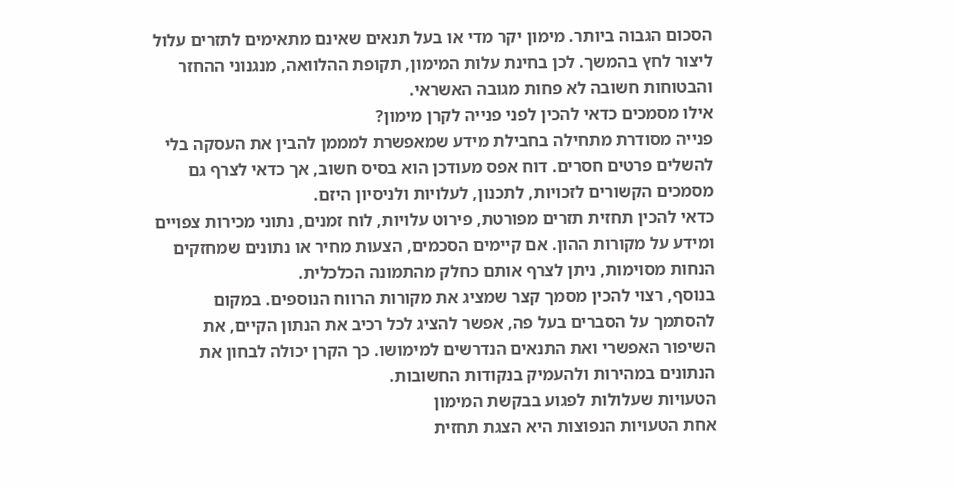הסכום הגבוה ביותר. מימון יקר מדי או בעל תנאים שאינם מתאימים לתזרים עלול ליצור לחץ בהמשך. לכן בחינת עלות המימון, תקופת ההלוואה, מנגנוני ההחזר והבטוחות חשובה לא פחות מגובה האשראי.
אילו מסמכים כדאי להכין לפני פנייה לקרן מימון?
פנייה מסודרת מתחילה בחבילת מידע שמאפשרת למממן להבין את העסקה בלי להשלים פרטים חסרים. דוח אפס מעודכן הוא בסיס חשוב, אך כדאי לצרף גם מסמכים הקשורים לזכויות, לתכנון, לעלויות ולניסיון היזם.
כדאי להכין תחזית תזרים מפורטת, פירוט עלויות, לוח זמנים, נתוני מכירות צפויים ומידע על מקורות ההון. אם קיימים הסכמים, הצעות מחיר או נתונים שמחזקים הנחות מסוימות, ניתן לצרף אותם כחלק מהתמונה הכלכלית.
בנוסף, רצוי להכין מסמך קצר שמציג את מקורות הרווח הנוספים. במקום להסתמך על הסברים בעל פה, אפשר להציג לכל רכיב את הנתון הקיים, את השיפור האפשרי ואת התנאים הנדרשים למימושו. כך הקרן יכולה לבחון את הנתונים במהירות ולהעמיק בנקודות החשובות.
הטעויות שעלולות לפגוע בבקשת המימון
אחת הטעויות הנפוצות היא הצגת תחזית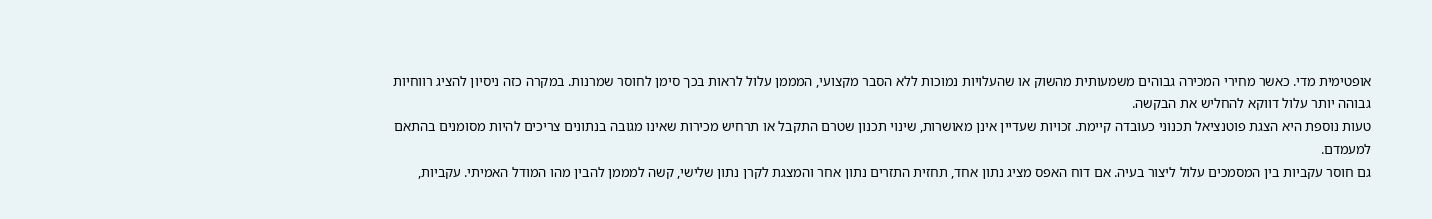אופטימית מדי. כאשר מחירי המכירה גבוהים משמעותית מהשוק או שהעלויות נמוכות ללא הסבר מקצועי, המממן עלול לראות בכך סימן לחוסר שמרנות. במקרה כזה ניסיון להציג רווחיות גבוהה יותר עלול דווקא להחליש את הבקשה.
טעות נוספת היא הצגת פוטנציאל תכנוני כעובדה קיימת. זכויות שעדיין אינן מאושרות, שינוי תכנון שטרם התקבל או תרחיש מכירות שאינו מגובה בנתונים צריכים להיות מסומנים בהתאם למעמדם.
גם חוסר עקביות בין המסמכים עלול ליצור בעיה. אם דוח האפס מציג נתון אחד, תחזית התזרים נתון אחר והמצגת לקרן נתון שלישי, קשה למממן להבין מהו המודל האמיתי. עקביות,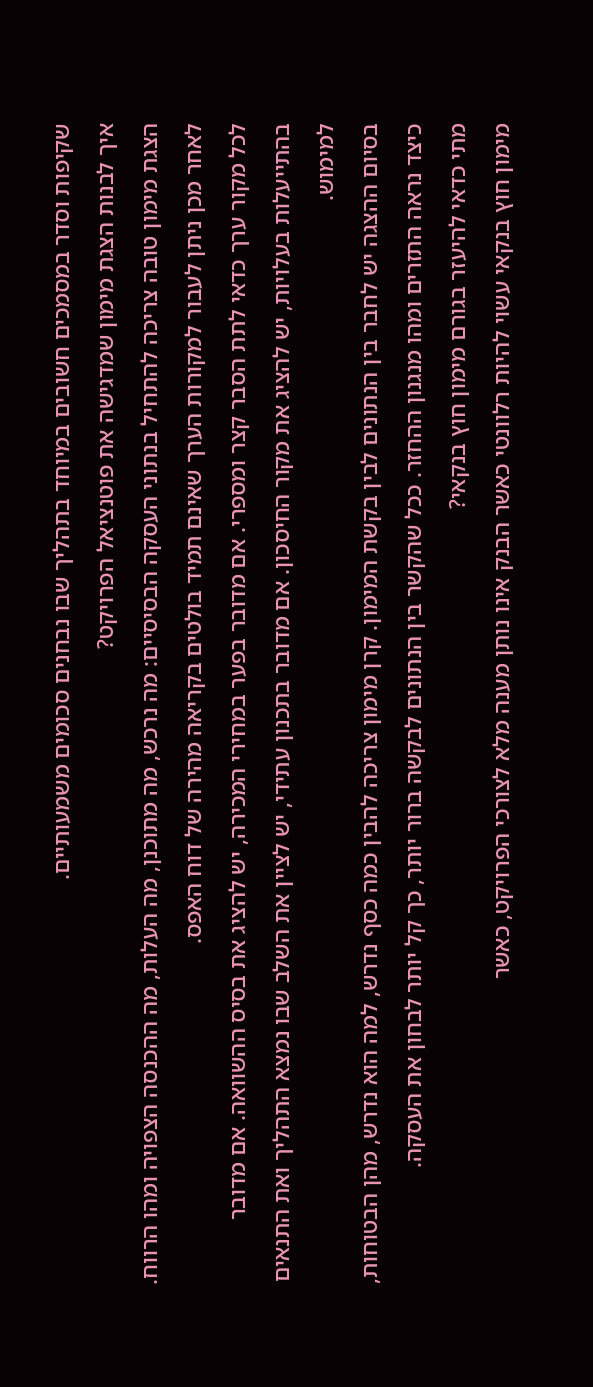שקיפות וסדר במסמכים חשובים במיוחד בתהליך שבו נבחנים סכומים משמעותיים.
איך לבנות הצגת מימון שמדגישה את פוטנציאל הפרויקט?
הצגת מימון טובה צריכה להתחיל בנתוני העסקה הבסיסיים: מה נרכש, מה מתוכנן, מה העלות, מה ההכנסה הצפויה ומהו הרווח. לאחר מכן ניתן לעבור למקורות הערך שאינם תמיד בולטים בקריאה מהירה של דוח האפס.
לכל מקור ערך כדאי לתת הסבר קצר ומספרי. אם מדובר בפער במחירי המכירה, יש להציג את בסיס ההשוואה. אם מדובר בהתייעלות בעלויות, יש להציג את מקור החיסכון. אם מדובר בתכנון עתידי, יש לציין את השלב שבו נמצא התהליך ואת התנאים למימוש.
בסיום ההצגה יש לחבר בין הנתונים לבין בקשת המימון. קרן מימון צריכה להבין כמה כסף נדרש, למה הוא נדרש, מהן הבטוחות, כיצד נראה התזרים ומהו מנגנון ההחזר. ככל שהקשר בין הנתונים לבקשה ברור יותר, כך קל יותר לבחון את העסקה.
מתי כדאי להיעזר בגורם מימון חוץ בנקאי?
מימון חוץ בנקאי עשוי להיות רלוונטי כאשר הבנק אינו נותן מענה מלא לצורכי הפרויקט, כאשר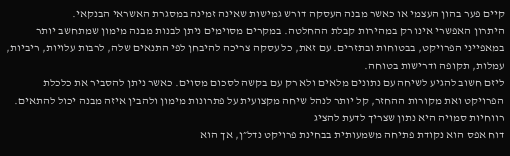קיים פער בהון העצמי או כאשר מבנה העסקה דורש גמישות שאינה זמינה במסגרת האשראי הבנקאי.
היתרון האפשרי אינו רק במהירות קבלת ההחלטה. במקרים מסוימים ניתן לבנות מבנה מימון שמתחשב יותר במאפייני הפרויקט, בבטוחות ובתזרים. עם זאת, כל עסקה צריכה להיבחן לפי התנאים שלה, לרבות עלויות, ריביות, עמלות, תקופה ודרישות בטוחה.
ליזם חשוב להגיע לשיחה עם נתונים מלאים ולא רק עם בקשה לסכום מסוים. כאשר ניתן להסביר את כלכלת הפרויקט ואת מקורות ההחזר, קל יותר לנהל שיחה מקצועית על פתרונות מימון ולהבין איזה מבנה יכול להתאים.
רווחיות סמויה היא נתון שצריך לדעת להציג
דוח אפס הוא נקודת פתיחה משמעותית בבחינת פרויקט נדל״ן, אך הוא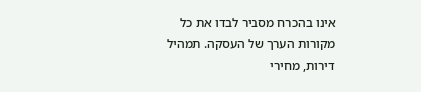אינו בהכרח מסביר לבדו את כל מקורות הערך של העסקה. תמהיל דירות, מחירי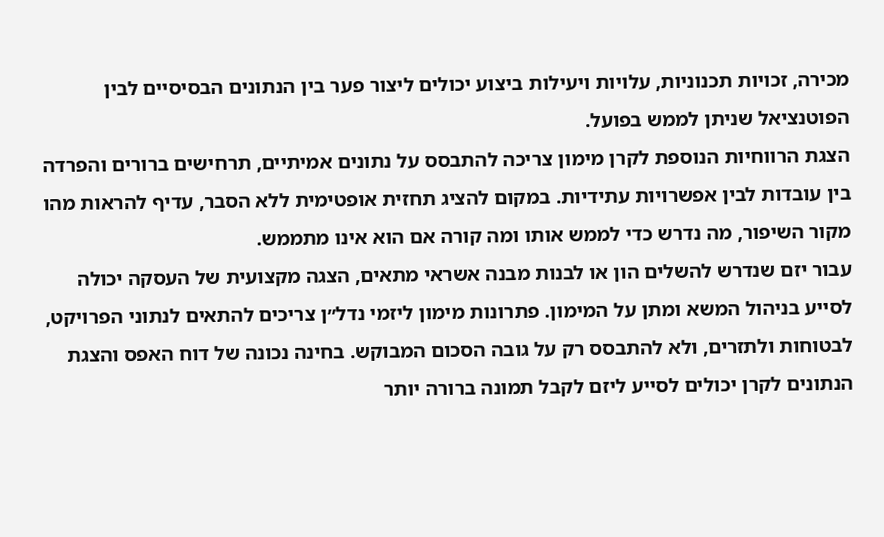מכירה, זכויות תכנוניות, עלויות ויעילות ביצוע יכולים ליצור פער בין הנתונים הבסיסיים לבין הפוטנציאל שניתן לממש בפועל.
הצגת הרווחיות הנוספת לקרן מימון צריכה להתבסס על נתונים אמיתיים, תרחישים ברורים והפרדה בין עובדות לבין אפשרויות עתידיות. במקום להציג תחזית אופטימית ללא הסבר, עדיף להראות מהו מקור השיפור, מה נדרש כדי לממש אותו ומה קורה אם הוא אינו מתממש.
עבור יזם שנדרש להשלים הון או לבנות מבנה אשראי מתאים, הצגה מקצועית של העסקה יכולה לסייע בניהול המשא ומתן על המימון. פתרונות מימון ליזמי נדל״ן צריכים להתאים לנתוני הפרויקט, לבטוחות ולתזרים, ולא להתבסס רק על גובה הסכום המבוקש. בחינה נכונה של דוח האפס והצגת הנתונים לקרן יכולים לסייע ליזם לקבל תמונה ברורה יותר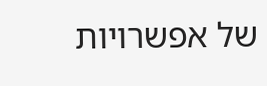של אפשרויות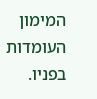המימון העומדות בפניו.